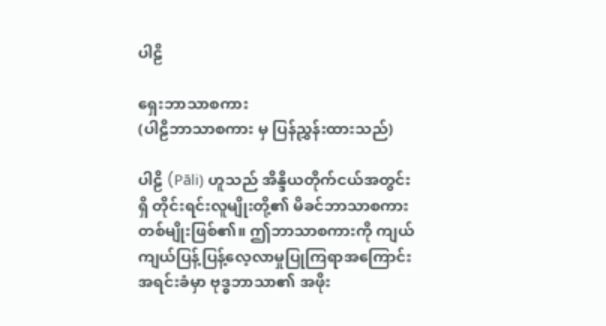ပါဠိ

ရှေးဘာသာစကား
(ပါဠိဘာသာစကား မှ ပြန်ညွှန်းထားသည်)

ပါဠိ (Pāli) ဟူသည် အိန္ဒိယတိုက်ငယ်အတွင်းရှိ တိုင်းရင်းလူမျိုးတို့၏ မိခင်ဘာသာစကားတစ်မျိုးဖြစ်၏။ ဤဘာသာစကားကို ကျယ်ကျယ်ပြန့်ပြန့်လေ့လာမှုပြုကြရာအကြောင်းအရင်းခံမှာ ဗုဒ္ဓဘာသာ၏ အဖိုး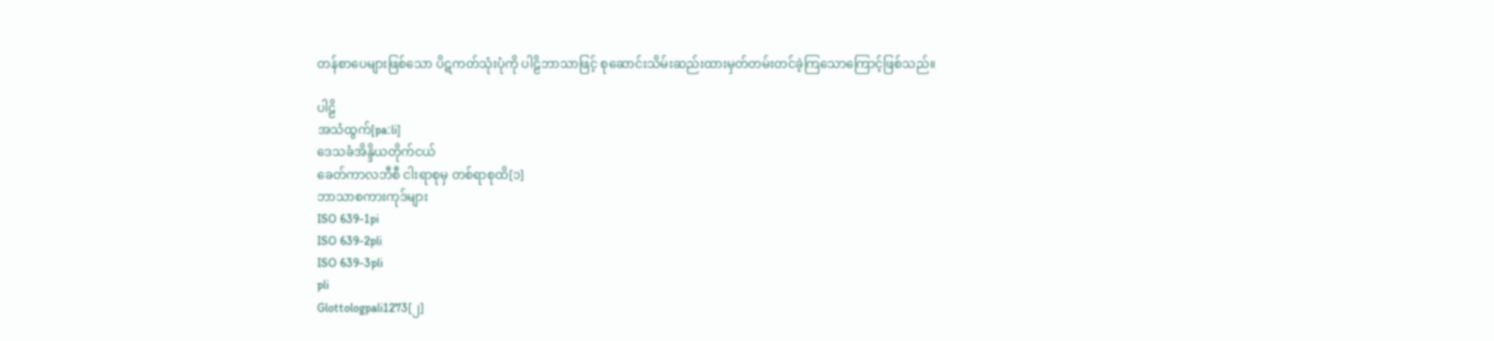တန်စာပေများဖြစ်သော ပိဋကတ်သုံးပုံကို ပါဠိဘာသာဖြင့် စုဆောင်းသိမ်းဆည်းထားမှတ်တမ်းတင်ခဲ့ကြသောကြောင့်ဖြစ်သည်။

ပါဠိ
အသံထွက်[paːli]
ဒေသခံအိန္ဒိယတိုက်ငယ်
ခေတ်ကာလဘီစီ ငါးရာစုမှ တစ်ရာစုထိ[၁]
ဘာသာစကားကုဒ်များ
ISO 639-1pi
ISO 639-2pli
ISO 639-3pli
pli
Glottologpali1273[၂]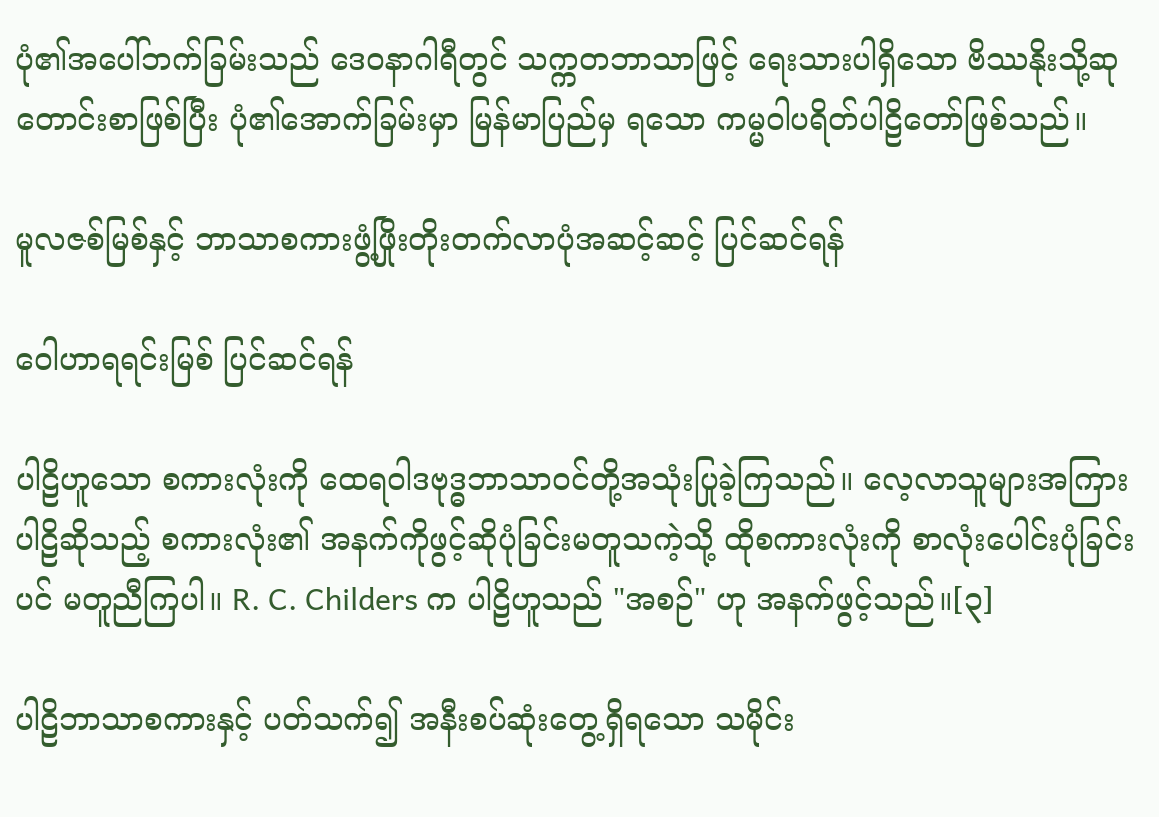ပုံ၏အပေါ်ဘက်ခြမ်းသည် ဒေ၀နာဂါရီတွင် သက္ကတဘာသာဖြင့် ရေးသားပါရှိသော ဗိဿနိုးသို့ဆုတောင်းစာဖြစ်ပြီး ပုံ၏အောက်ခြမ်းမှာ မြန်မာပြည်မှ ရသော ကမ္မဝါပရိတ်ပါဠိတော်ဖြစ်သည်။

မူလဇစ်မြစ်နှင့် ဘာသာစကားဖွံ့ဖြိုးတိုးတက်လာပုံအဆင့်ဆင့် ပြင်ဆင်ရန်

ဝေါဟာရရင်းမြစ် ပြင်ဆင်ရန်

ပါဠိဟူသော စကားလုံးကို ထေရဝါဒဗုဒ္ဓဘာသာဝင်တို့အသုံးပြုခဲ့ကြသည်။ လေ့လာသူများအကြား ပါဠိဆိုသည့် စကားလုံး၏ အနက်ကိုဖွင့်ဆိုပုံခြင်းမတူသကဲ့သို့ ထိုစကားလုံးကို စာလုံးပေါင်းပုံခြင်းပင် မတူညီကြပါ။ R. C. Childers က ပါဠိဟူသည် "အစဉ်" ဟု အနက်ဖွင့်သည်။[၃]

ပါဠိဘာသာစကားနှင့် ပတ်သက်၍ အနီးစပ်ဆုံးတွေ့ရှိရသော သမိုင်း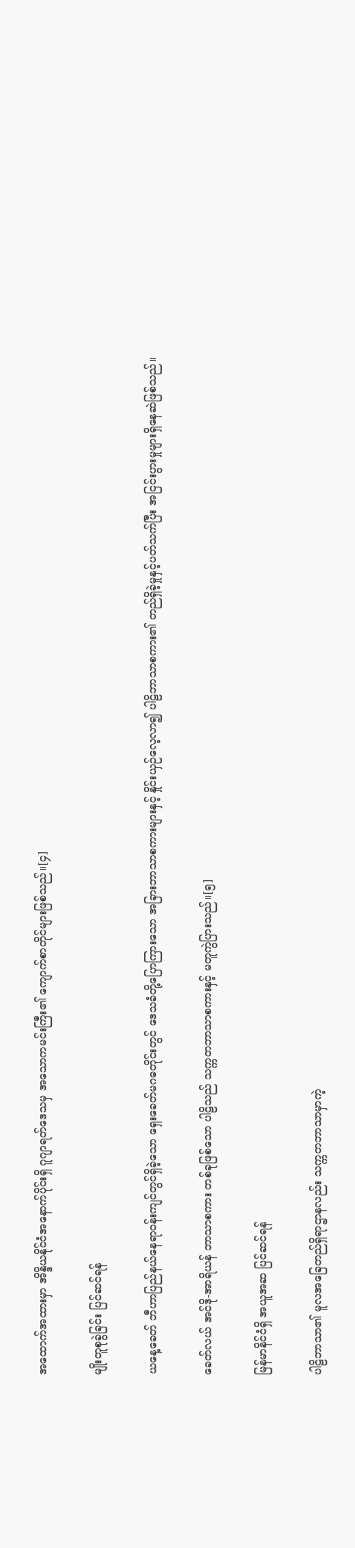အထောက်အထားမှာ အိန္ဒိယနိုင်ငံအနောက်ပိုင်းရှိ ဂူဂျာရတ်ဒေသမှ အသောကမင်းကြီး၏ ကျောက်စာတိုင်များဖြစ်သည်။[၄]

မျိုးတူစုခွဲခြင်း ပြင်ဆင်ရန်

ယနေ့ခေတ် ဘီဟာပြည်နယ်နေရာဝန်းကျင်တွင်ရှိခဲ့သော ရှေးခေတ်မဂဓတိုင်းတွင် ဒေသခံတို့ပြောကြားသော အခြားဘာသာစကားများနှင့် နှိုင်းယှဉ်လေ့လာ၍ ပါဠိဘာသာစကား၏ တည်ရှိခဲ့မှုနှင့်ပတ်သက်ပြီး အငြင်းပွားမှုများရှိနေဆဲဖြစ်သည်။

ခေတ်လယ် အင်ဒို-အာရိယန် ဘာသာစကား တစ်ခုဖြစ်သော ပါဠိသည် သက္ကတဘာသာစကားနှင့် မတူကွဲပြားသည်။[၅]

မြန်မာနိင်ငံရှိ အယူအဆ ပြင်ဆင်ရန်

ပါဠိဘာသာ၏ မူလအခြေတည်ရှိရာဌာနလည်း သက္ကတဘာသာမှာကဲ့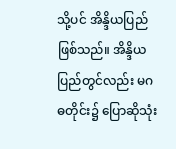သို့ပင် အိန္ဒိယပြည် ဖြစ်သည်။ အိန္ဒိယပြည်တွင်လည်း မဂဓတိုင်း၌ ပြောဆိုသုံး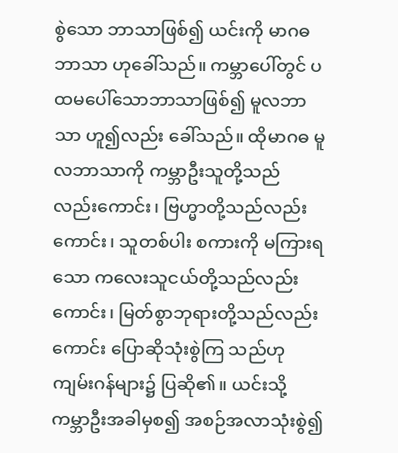စွဲသော ဘာသာဖြစ်၍ ယင်းကို မာဂဓဘာသာ ဟုခေါ်သည်။ ကမ္ဘာပေါ်တွင် ပထမပေါ်သောဘာသာဖြစ်၍ မူလဘာသာ ဟူ၍လည်း ခေါ်သည်။ ထိုမာဂဓ မူလဘာသာကို ကမ္ဘာဦးသူတို့သည် လည်းကောင်း၊ ဗြဟ္မာတို့သည်လည်းကောင်း၊ သူတစ်ပါး စကားကို မကြားရသော ကလေးသူငယ်တို့သည်လည်းကောင်း၊ မြတ်စွာဘုရားတို့သည်လည်းကောင်း ပြောဆိုသုံးစွဲကြ သည်ဟု ကျမ်းဂန်များ၌ ပြဆို၏။ ယင်းသို့ ကမ္ဘာဦးအခါမှစ၍ အစဉ်အလာသုံးစွဲ၍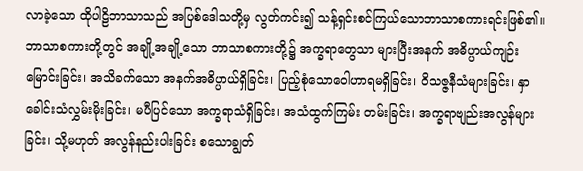လာခဲ့သော ထိုပါဠိဘာသာသည် အပြစ်ဒေါသတို့မှ လွတ်ကင်း၍ သန့်ရှင်းစင်ကြယ်သောဘာသာစကားရင်းဖြစ်၏။ ဘာသာစကားတို့တွင် အချို့အချို့သော ဘာသာစကားတို့၌ အက္ခရာတွေသာ များပြီးအနက် အဓိပ္ပာယ်ကျဉ်းမြောင်းခြင်း၊ အသိခက်သော အနက်အဓိပ္ပာယ်ရှိခြင်း၊ ပြည့်စုံသောဝေါဟာရမရှိခြင်း၊ ဝိသဇ္ဇနီသံများခြင်း၊ နှာခေါင်းသံလွှမ်းမိုးခြင်း၊ မပီပြင်သော အက္ခရာသံရှိခြင်း၊ အသံထွက်ကြမ်း တမ်းခြင်း၊ အက္ခရာဗျည်းအလွန်များခြင်း၊ သို့မဟုတ် အလွန်နည်းပါးခြင်း စသောချွတ်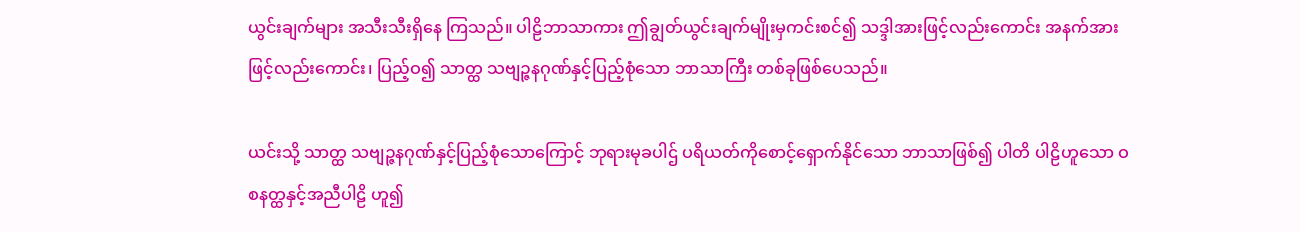ယွင်းချက်များ အသီးသီးရှိနေ ကြသည်။ ပါဠိဘာသာကား ဤချွတ်ယွင်းချက်မျိုးမှကင်းစင်၍ သဒ္ဒါအားဖြင့်လည်းကောင်း အနက်အားဖြင့်လည်းကောင်း၊ ပြည့်ဝ၍ သာတ္ထ သဗျဉ္ဇနဂုဏ်နှင့်ပြည့်စုံသော ဘာသာကြီး တစ်ခုဖြစ်ပေသည်။

ယင်းသို့ သာတ္ထ သဗျဉ္ဇနဂုဏ်နှင့်ပြည့်စုံသောကြောင့် ဘုရားမုခပါဌ် ပရိယတ်ကိုစောင့်ရှောက်နိုင်သော ဘာသာဖြစ်၍ ပါတိ ပါဠိဟူသော ဝစနတ္ထနှင့်အညီပါဠိ ဟူ၍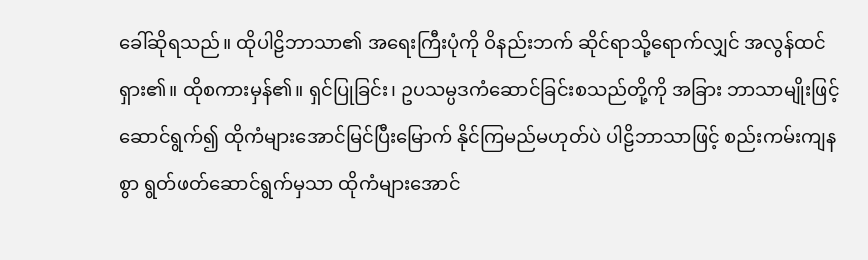ခေါ်ဆိုရသည်။ ထိုပါဠိဘာသာ၏ အရေးကြီးပုံကို ဝိနည်းဘက် ဆိုင်ရာသို့ရောက်လျှင် အလွန်ထင်ရှား၏။ ထိုစကားမှန်၏။ ရှင်ပြုခြင်း၊ ဥပသမ္ပဒကံဆောင်ခြင်းစသည်တို့ကို အခြား ဘာသာမျိုးဖြင့်ဆောင်ရွက်၍ ထိုကံများအောင်မြင်ပြီးမြောက် နိုင်ကြမည်မဟုတ်ပဲ ပါဠိဘာသာဖြင့် စည်းကမ်းကျနစွာ ရွတ်ဖတ်ဆောင်ရွက်မှသာ ထိုကံများအောင်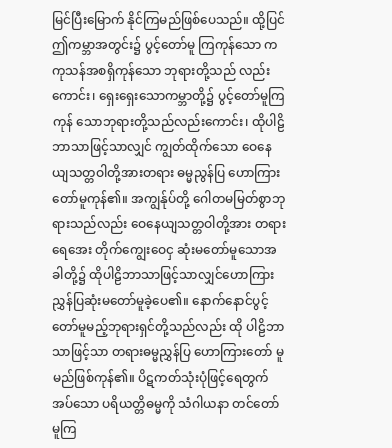မြင်ပြီးမြောက် နိုင်ကြမည်ဖြစ်ပေသည်။ ထို့ပြင် ဤကမ္ဘာအတွင်း၌ ပွင့်တော်မူ ကြကုန်သော ကကုသန်အစရှိကုန်သော ဘုရားတို့သည် လည်းကောင်း၊ ရှေးရှေးသောကမ္ဘာတို့၌ ပွင့်တော်မူကြကုန် သောဘုရားတို့သည်လည်းကောင်း၊ ထိုပါဠိဘာသာဖြင့်သာလျှင် ကျွတ်ထိုက်သော ဝေနေယျသတ္တဝါတို့အားတရား ဓမ္မညွန်ပြ ဟောကြားတော်မူကုန်၏။ အကျွန်ုပ်တို့ ဂေါတမမြတ်စွာဘုရားသည်လည်း ဝေနေယျသတ္တဝါတို့အား တရားရေအေး တိုက်ကျွေးဝေငှ ဆုံးမတော်မူသောအခါတို့၌ ထိုပါဠိဘာသာဖြင့်သာလျှင်ဟောကြား ညွှန်ပြဆုံးမတော်မူခဲ့ပေ၏။ နောက်နောင်ပွင့်တော်မူမည့်ဘုရားရှင်တို့သည်လည်း ထို ပါဠိဘာသာဖြင့်သာ တရားဓမ္မညွှန်ပြ ဟောကြားတော် မူမည်ဖြစ်ကုန်၏။ ပိဋကတ်သုံးပုံဖြင့်ရေတွက်အပ်သော ပရိယတ္တိဓမ္မကို သံဂါယနာ တင်တော်မူကြ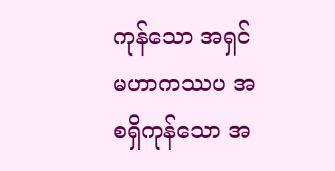ကုန်သော အရှင်မဟာကဿပ အစရှိကုန်သော အ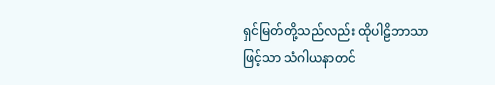ရှင်မြတ်တို့သည်လည်း ထိုပါဠိဘာသာဖြင့်သာ သံဂါယနာတင်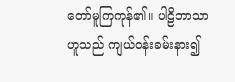တော်မူကြကုန်၏။ ပါဠိဘာသာဟူသည် ကျယ်ဝန်းခမ်းနား၍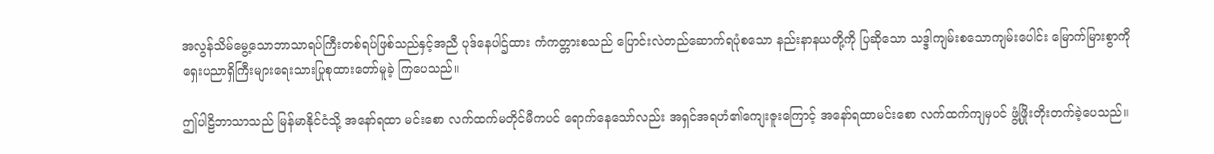အလွန်သိမ်မွေ့သောဘာသာရပ်ကြီးတစ်ရပ်ဖြစ်သည်နှင့်အညီ ပုဒ်နေပါဌ်ထား ကံကတ္တားစသည် ပြောင်းလဲတည်ဆောက်ရပုံစသော နည်းနာနယတို့ကို ပြဆိုသော သဒ္ဒါကျမ်းစသောကျမ်းပေါင်း မြောက်မြားစွာကို ရှေးပညာရှိကြီးများရေးသားပြုစုထားတော်မူခဲ့ ကြပေသည်။

ဤပါဠိဘာသာသည် မြန်မာနိုင်ငံသို့ အနော်ရထာ မင်းစော လက်ထက်မတိုင်မီကပင် ရောက်နေသော်လည်း အရှင်အရဟံ၏ကျေးဇူးကြောင့် အနော်ရထာမင်းစော လက်ထက်ကျမှပင် ဖွံ့ဖြိုးတိုးတက်ခဲ့ပေသည်။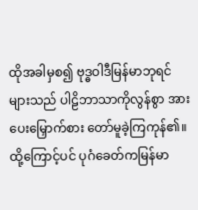ထိုအခါမှစ၍ ဗုဒ္ဓဝါဒီမြန်မာဘုရင်များသည် ပါဠိဘာသာကိုလွန်စွာ အားပေးမြှောက်စား တော်မူခဲ့ကြကုန်၏။ ထို့ကြောင့်ပင် ပုဂံခေတ်ကမြန်မာ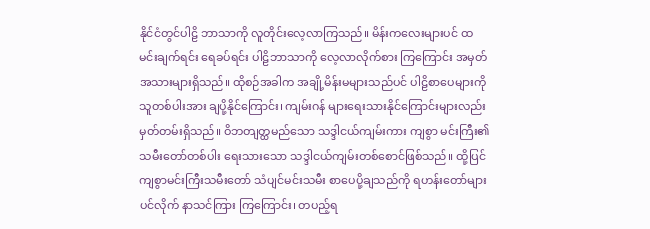နိုင်ငံတွင်ပါဠိ ဘာသာကို လူတိုင်းလေ့လာကြသည်။ မိန်းကလေးများပင် ထမင်းချက်ရင်း ရေခပ်ရင်း ပါဠိဘာသာကို လေ့လာလိုက်စား ကြကြောင်း အမှတ်အသားများရှိသည်။ ထိုစဉ်အခါက အချို့မိန်းမများသည်ပင် ပါဠိစာပေများကို သူတစ်ပါးအား ချပို့နိုင်ကြောင်း၊ ကျမ်းဂန် များရေးသားနိုင်ကြောင်းများလည်း မှတ်တမ်းရှိသည်။ ဝိဘတျတ္ထမည်သော သဒ္ဒါငယ်ကျမ်းကား ကျစွာ မင်းကြီး၏သမီးတော်တစ်ပါး ရေးသားသော သဒ္ဒါငယ်ကျမ်းတစ်စောင်ဖြစ်သည်။ ထို့ပြင်ကျစွာမင်းကြီးသမီးတော် သံပျင်မင်းသမီး စာပေပို့ချသည်ကို ရဟန်းတော်များပင်လိုက် နာသင်ကြား ကြကြောင်း၊ တပည့်ရ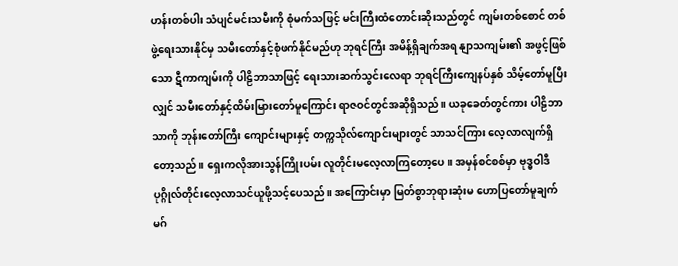ဟန်းတစ်ပါး သံပျင်မင်းသမီးကို စုံမက်သဖြင့် မင်းကြီးထံတောင်းဆိုးသည်တွင် ကျမ်းတစ်စောင် တစ်ဖွဲ့ရေးသားနိုင်မှ သမီးတော်နှင့်စုံဖက်နိုင်မည်ဟု ဘုရင်ကြီး အမိန့်ရှိချက်အရ နျာသကျမ်း၏ အဖွင့်ဖြစ်သော ဋီကာကျမ်းကို ပါဠိဘာသာဖြင့် ရေးသားဆက်သွင်းလေရာ ဘုရင်ကြီးကျေနပ်နှစ် သိမ့်တော်မူပြီးလျှင် သမီးတော်နှင့်ထိမ်းမြားတော်မူကြောင်း ရာဇဝင်တွင်အဆိုရှိသည်။ ယခုခေတ်တွင်ကား ပါဠိဘာသာကို ဘုန်းတော်ကြီး ကျောင်းများနှင့် တက္ကသိုလ်ကျောင်းများတွင် သာသင်ကြား လေ့လာလျက်ရှိတော့သည်။ ရှေးကလိုအားသွန်ကြိုးပမ်း လူတိုင်းမလေ့လာကြတော့ပေ။ အမှန်စင်စစ်မှာ ဗုဒ္ဓဝါဒီ ပုဂ္ဂိုလ်တိုင်းလေ့လာသင်ယူဖို့သင့်ပေသည်။ အကြောင်းမှာ မြတ်စွာဘုရားဆုံးမ ဟောပြတော်မူချက် မဂ်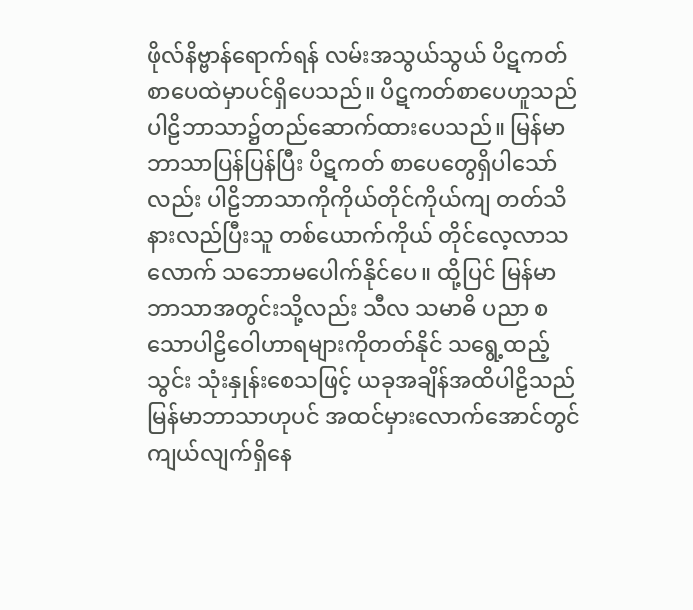ဖိုလ်နိဗ္ဗာန်ရောက်ရန် လမ်းအသွယ်သွယ် ပိဋကတ်စာပေထဲမှာပင်ရှိပေသည်။ ပိဋကတ်စာပေဟူသည် ပါဠိဘာသာ၌တည်ဆောက်ထားပေသည်။ မြန်မာဘာသာပြန်ပြန်ပြီး ပိဋကတ် စာပေတွေရှိပါသော်လည်း ပါဠိဘာသာကိုကိုယ်တိုင်ကိုယ်ကျ တတ်သိနားလည်ပြီးသူ တစ်ယောက်ကိုယ် တိုင်လေ့လာသလောက် သဘောမပေါက်နိုင်ပေ။ ထို့ပြင် မြန်မာဘာသာအတွင်းသို့လည်း သီလ သမာဓိ ပညာ စသောပါဠိဝေါဟာရများကိုတတ်နိုင် သရွေ့ထည့်သွင်း သုံးနှုန်းစေသဖြင့် ယခုအချိန်အထိပါဠိသည် မြန်မာဘာသာဟုပင် အထင်မှားလောက်အောင်တွင်ကျယ်လျက်ရှိနေ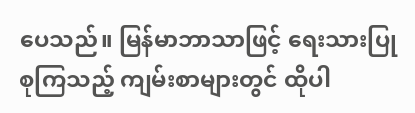ပေသည်။ မြန်မာဘာသာဖြင့် ရေးသားပြုစုကြသည့် ကျမ်းစာများတွင် ထိုပါ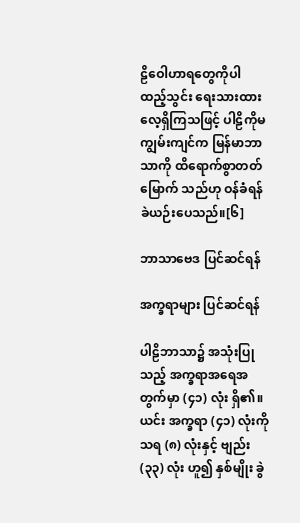ဠိဝေါဟာရတွေကိုပါ ထည့်သွင်း ရေးသားထားလေ့ရှိကြသဖြင့် ပါဠိကိုမကျွမ်းကျင်က မြန်မာဘာသာကို ထိရောက်စွာတတ်မြောက် သည်ဟု ဝန်ခံရန်ခဲယဉ်းပေသည်။[၆]

ဘာသာဗေဒ ပြင်ဆင်ရန်

အက္ခရာများ ပြင်ဆင်ရန်

ပါဠိဘာသာ၌ အသုံးပြုသည့် အက္ခရာအရေအတွက်မှာ (၄၁) လုံး ရှိ၏။ ယင်း အက္ခရာ (၄၁) လုံးကို သရ (၈) လုံးနှင့် ဗျည်း (၃၃) လုံး ဟူ၍ နှစ်မျိုး ခွဲ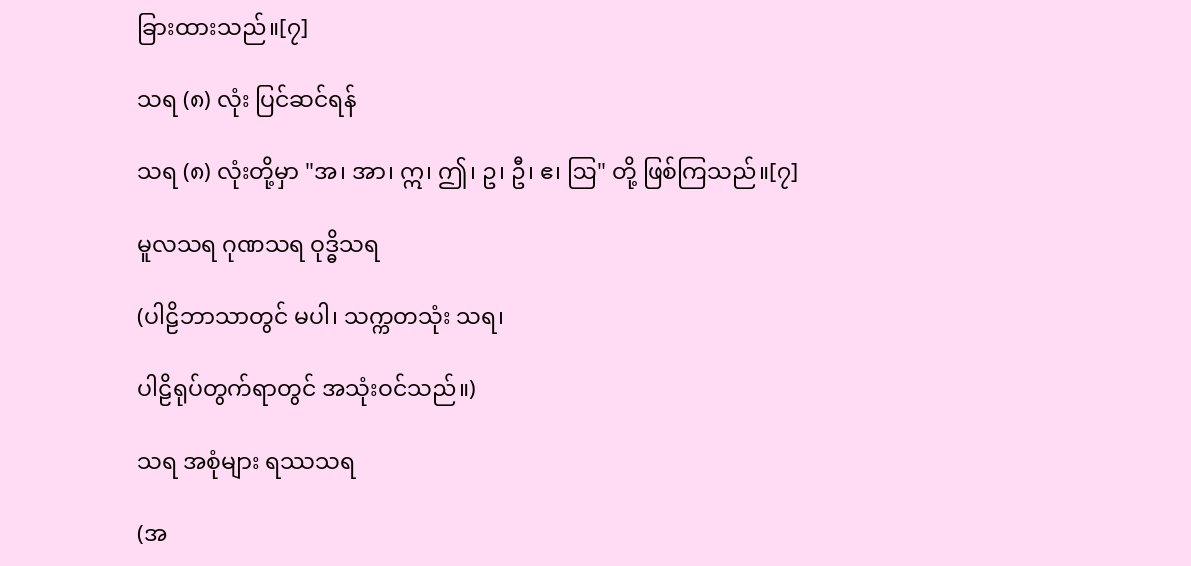ခြားထားသည်။[၇]

သရ (၈) လုံး ပြင်ဆင်ရန်

သရ (၈) လုံးတို့မှာ "အ၊ အာ၊ ဣ၊ ဤ၊ ဥ၊ ဦ၊ ဧ၊ ဩ" တို့ ဖြစ်ကြသည်။[၇]

မူလသရ ဂုဏသရ ဝုဒ္ဓိသရ

(ပါဠိဘာသာတွင် မပါ၊ သက္ကတသုံး သရ၊

ပါဠိရုပ်တွက်ရာတွင် အသုံးဝင်သည်။)

သရ အစုံများ ရဿသရ

(အ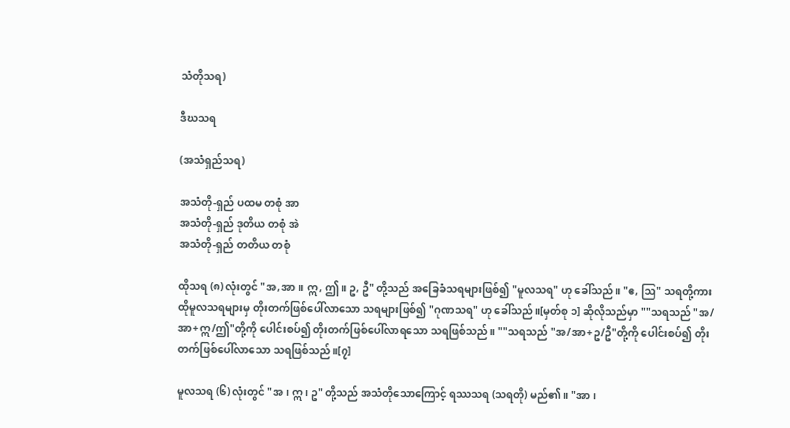သံတိုသရ)

ဒီဃသရ

(အသံရှည်သရ)

အသံတို-ရှည် ပထမ တစုံ အာ
အသံတို-ရှည် ဒုတိယ တစုံ အဲ
အသံတို-ရှည် တတိယ တစုံ

ထိုသရ (၈) လုံးတွင် "အ,အာ။ ဣ, ဤ။ ဥ, ဦ" တို့သည် အခြေခံသရများဖြစ်၍ "မူလသရ" ဟု ခေါ်သည်။ "ဧ, ဩ" သရတို့ကား ထိုမူလသရများမှ တိုးတက်ဖြစ်ပေါ်လာသော သရများဖြစ်၍ "ဂုဏသရ" ဟု ခေါ်သည်။[မှတ်စု ၁] ဆိုလိုသည်မှာ ""သရသည် "အ/အာ+ဣ/ဤ"တို့ကို ပေါင်းစပ်၍ တိုးတက်ဖြစ်ပေါ်လာရသော သရဖြစ်သည်။ ""သရသည် "အ/အာ+ဥ/ဦ"တို့ကို ပေါင်းစပ်၍ တိုးတက်ဖြစ်ပေါ်လာသော သရဖြစ်သည်။[၇]

မူလသရ (၆) လုံးတွင် "အ၊ ဣ၊ ဥ" တို့သည် အသံတိုသောကြောင့် ရဿသရ (သရတို) မည်၏။ "အာ၊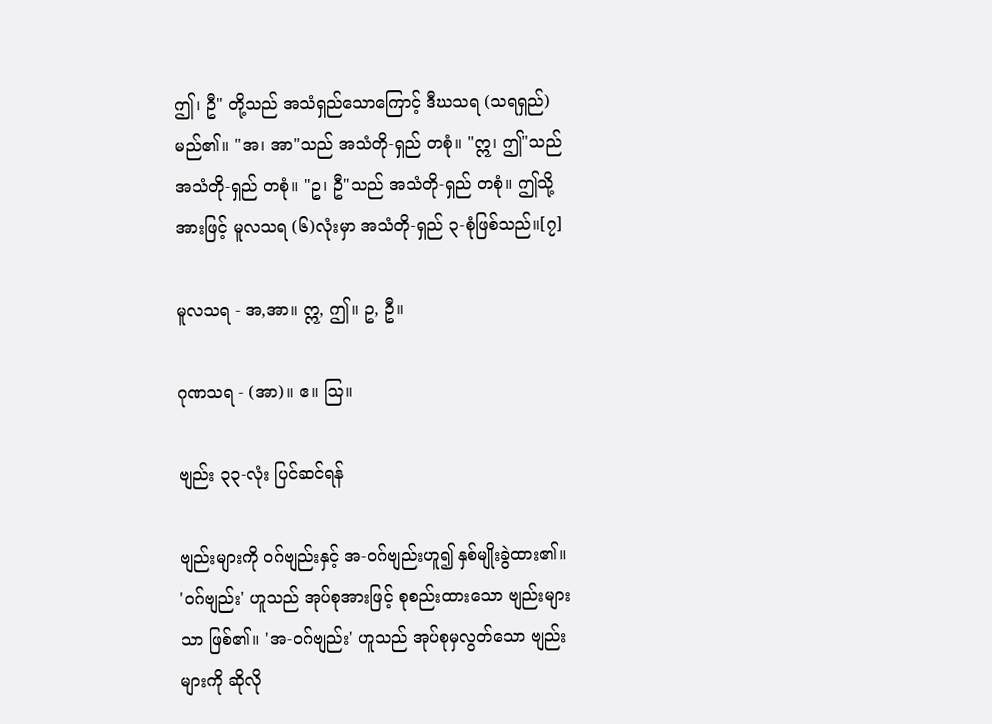ဤ၊ ဦ" တို့သည် အသံရှည်သောကြောင့် ဒီဃသရ (သရရှည်) မည်၏။ "အ၊ အာ"သည် အသံတို-ရှည် တစုံ။ "ဣ၊ ဤ"သည် အသံတို-ရှည် တစုံ။ "ဥ၊ ဦ"သည် အသံတို-ရှည် တစုံ။ ဤသို့အားဖြင့် မူလသရ (၆)လုံးမှာ အသံတို-ရှည် ၃-စုံဖြစ်သည်။[၇]

မူလသရ - အ,အာ။ ဣ, ဤ။ ဥ, ဦ။

ဂုဏသရ - (အာ)။ ဧ။ ဩ။

ဗျည်း ၃၃-လုံး ပြင်ဆင်ရန်

ဗျည်းများကို ဝဂ်ဗျည်းနှင့် အ-ဝဂ်ဗျည်းဟူ၍ နှစ်မျိုးခွဲထား၏။ 'ဝဂ်ဗျည်း' ဟူသည် အုပ်စုအားဖြင့် စုစည်းထားသော ဗျည်းများသာ ဖြစ်၏။ 'အ-ဝဂ်ဗျည်း' ဟူသည် အုပ်စုမှလွတ်သော ဗျည်းများကို ဆိုလို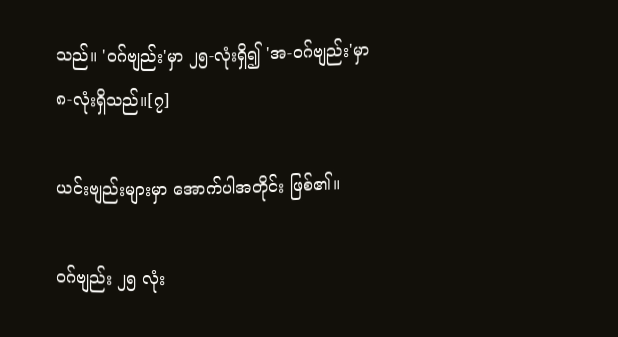သည်။ 'ဝဂ်ဗျည်း'မှာ ၂၅-လုံးရှိ၍ 'အ-ဝဂ်ဗျည်း'မှာ ၈-လုံးရှိသည်။[၇]

ယင်းဗျည်းများမှာ အောက်ပါအတိုင်း ဖြစ်၏။

ဝဂ်ဗျည်း ၂၅ လုံး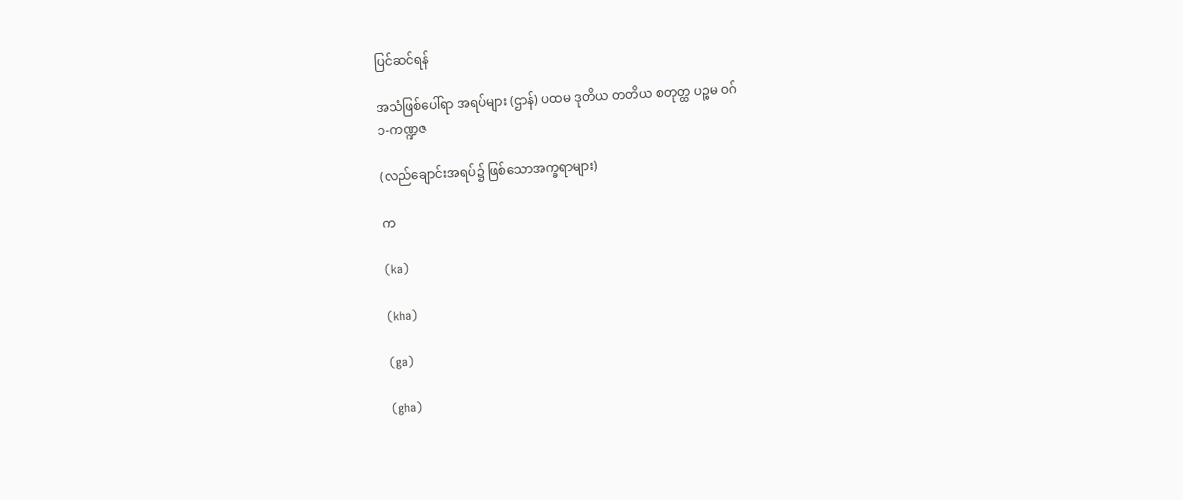ပြင်ဆင်ရန်

အသံဖြစ်ပေါ်ရာ အရပ်များ (ဌာန်) ပထမ ဒုတိယ တတိယ စတုတ္ထ ပဉ္စမ ဝဂ်
၁-ကဏ္ဍဇ

(လည်ချောင်းအရပ်၌ ဖြစ်သောအက္ခရာများ)

က

(ka)

(kha)

(ga)

(gha)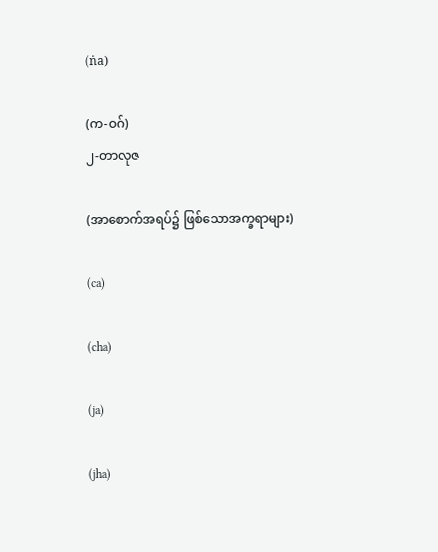(ṅa)

(က-ဝဂ်)
၂-တာလုဇ

(အာစောက်အရပ်၌ ဖြစ်သောအက္ခရာများ)

(ca)

(cha)

(ja)

(jha)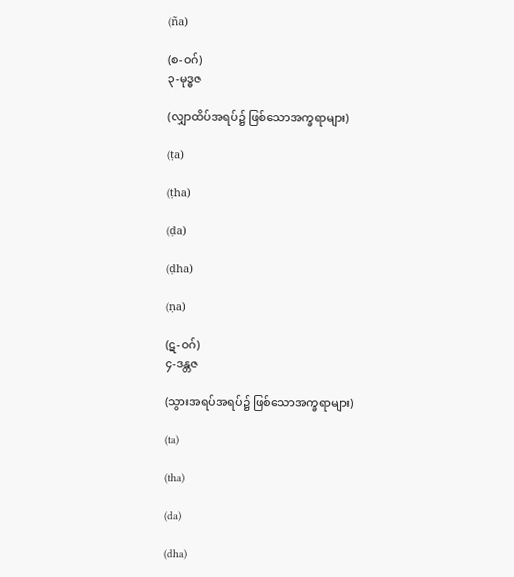(ña)

(စ-ဝဂ်)
၃-မုဒ္ဓဇ

(လျှာထိပ်အရပ်၌ ဖြစ်သောအက္ခရာများ)

(ṭa)

(ṭha)

(ḍa)

(ḍha)

(ṇa)

(ဋ-ဝဂ်)
၄-ဒန္တဇ

(သွားအရပ်အရပ်၌ ဖြစ်သောအက္ခရာများ)

(ta)

(tha)

(da)

(dha)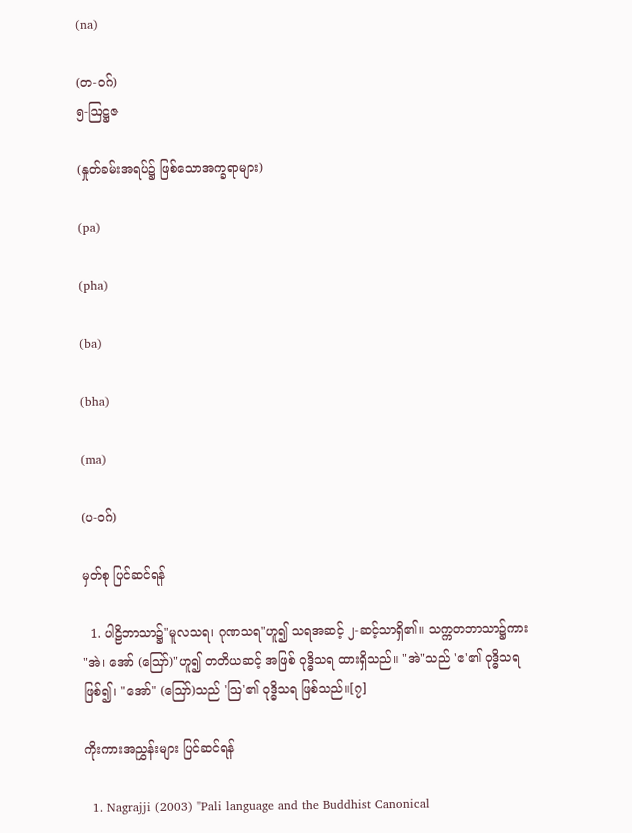(na)

(တ-ဝဂ်)
၅-ဩဋ္ဌဇ

(နှုတ်ခမ်းအရပ်၌ ဖြစ်သောအက္ခရာများ)

(pa)

(pha)

(ba)

(bha)

(ma)

(ပ-ဝဂ်)

မှတ်စု ပြင်ဆင်ရန်

  1. ပါဠိဘာသာ၌"မူလသရ၊ ဂုဏသရ"ဟူ၍ သရအဆင့် ၂-ဆင့်သာရှိ၏။ သက္ကတဘာသာ၌ကား "အဲ၊ အော် (ဪ)"ဟူ၍ တတိယဆင့် အဖြစ် ဝုဒ္ဓိသရ ထားရှိသည်။ "အဲ"သည် 'ဧ'၏ ဝုဒ္ဓိသရဖြစ်၍၊ "အော်" (ဪ)သည် 'ဩ'၏ ဝုဒ္ဓိသရ ဖြစ်သည်။[၇]

ကိုးကားအညွှန်းများ ပြင်ဆင်ရန်

  1. Nagrajji (2003) "Pali language and the Buddhist Canonical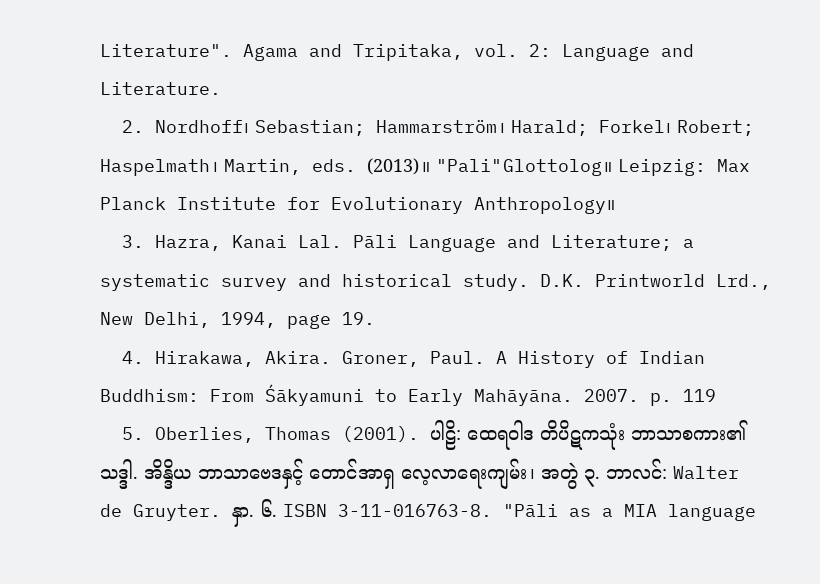Literature". Agama and Tripitaka, vol. 2: Language and Literature.
  2. Nordhoff၊ Sebastian; Hammarström၊ Harald; Forkel၊ Robert; Haspelmath၊ Martin, eds. (2013)။ "Pali"Glottolog။ Leipzig: Max Planck Institute for Evolutionary Anthropology။
  3. Hazra, Kanai Lal. Pāli Language and Literature; a systematic survey and historical study. D.K. Printworld Lrd., New Delhi, 1994, page 19.
  4. Hirakawa, Akira. Groner, Paul. A History of Indian Buddhism: From Śākyamuni to Early Mahāyāna. 2007. p. 119
  5. Oberlies, Thomas (2001). ပါဠိ: ထေရဝါဒ တိပိဋကသုံး ဘာသာစကား၏ သဒ္ဒါ. အိန္ဒိယ ဘာသာဗေဒနှင့် တောင်အာရှ လေ့လာရေးကျမ်း၊ အတွဲ ၃. ဘာလင်: Walter de Gruyter. နှာ. ၆. ISBN 3-11-016763-8. "Pāli as a MIA language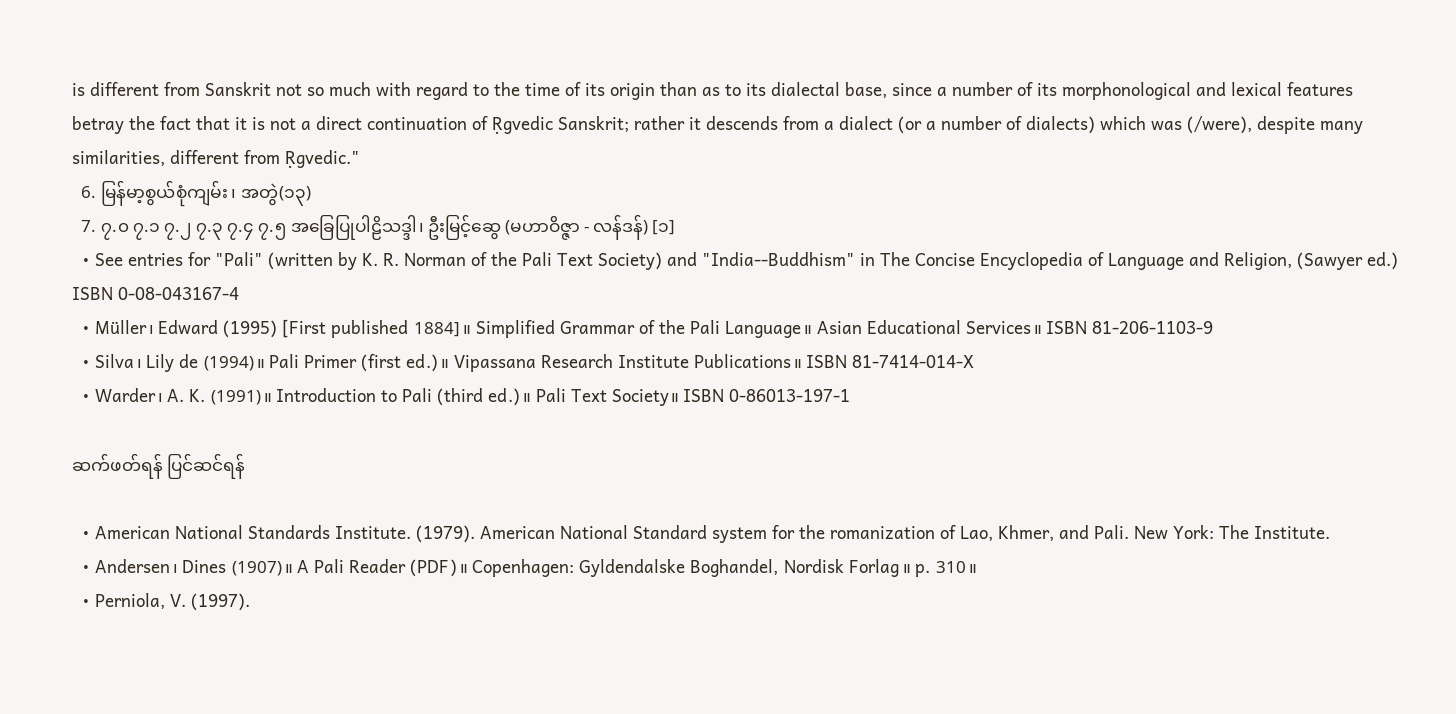is different from Sanskrit not so much with regard to the time of its origin than as to its dialectal base, since a number of its morphonological and lexical features betray the fact that it is not a direct continuation of Ṛgvedic Sanskrit; rather it descends from a dialect (or a number of dialects) which was (/were), despite many similarities, different from Ṛgvedic."
  6. မြန်မာ့စွယ်စုံကျမ်း၊ အတွဲ(၁၃)
  7. ၇.၀ ၇.၁ ၇.၂ ၇.၃ ၇.၄ ၇.၅ အခြေပြုပါဠိသဒ္ဒါ၊ ဦးမြင့်ဆွေ (မဟာဝိဇ္ဇာ - လန်ဒန်) [၁]
  • See entries for "Pali" (written by K. R. Norman of the Pali Text Society) and "India--Buddhism" in The Concise Encyclopedia of Language and Religion, (Sawyer ed.) ISBN 0-08-043167-4
  • Müller၊ Edward (1995) [First published 1884]။ Simplified Grammar of the Pali Language။ Asian Educational Services။ ISBN 81-206-1103-9
  • Silva၊ Lily de (1994)။ Pali Primer (first ed.)။ Vipassana Research Institute Publications။ ISBN 81-7414-014-X
  • Warder၊ A. K. (1991)။ Introduction to Pali (third ed.)။ Pali Text Society။ ISBN 0-86013-197-1

ဆက်ဖတ်ရန် ပြင်ဆင်ရန်

  • American National Standards Institute. (1979). American National Standard system for the romanization of Lao, Khmer, and Pali. New York: The Institute.
  • Andersen၊ Dines (1907)။ A Pali Reader (PDF)။ Copenhagen: Gyldendalske Boghandel, Nordisk Forlag။ p. 310။
  • Perniola, V. (1997).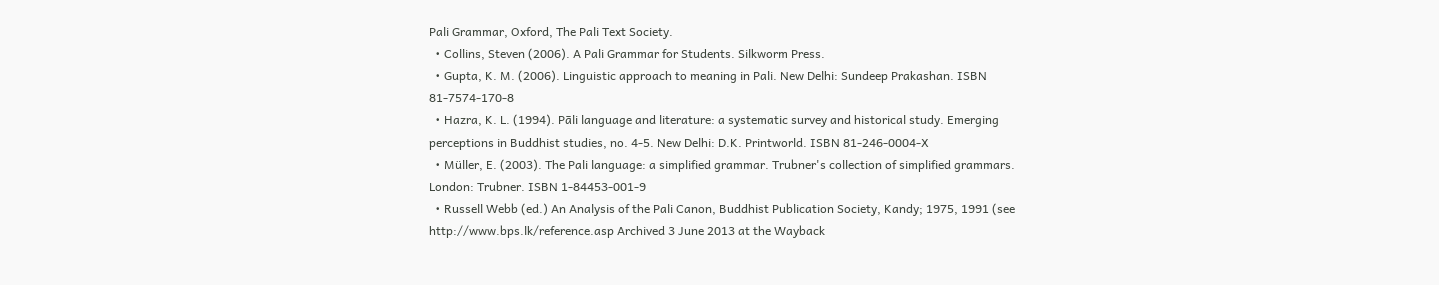Pali Grammar, Oxford, The Pali Text Society.
  • Collins, Steven (2006). A Pali Grammar for Students. Silkworm Press.
  • Gupta, K. M. (2006). Linguistic approach to meaning in Pali. New Delhi: Sundeep Prakashan. ISBN 81-7574-170-8
  • Hazra, K. L. (1994). Pāli language and literature: a systematic survey and historical study. Emerging perceptions in Buddhist studies, no. 4-5. New Delhi: D.K. Printworld. ISBN 81-246-0004-X
  • Müller, E. (2003). The Pali language: a simplified grammar. Trubner's collection of simplified grammars. London: Trubner. ISBN 1-84453-001-9
  • Russell Webb (ed.) An Analysis of the Pali Canon, Buddhist Publication Society, Kandy; 1975, 1991 (see http://www.bps.lk/reference.asp Archived 3 June 2013 at the Wayback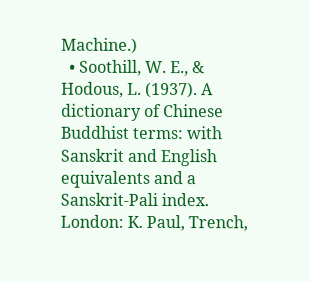Machine.)
  • Soothill, W. E., & Hodous, L. (1937). A dictionary of Chinese Buddhist terms: with Sanskrit and English equivalents and a Sanskrit-Pali index. London: K. Paul, Trench,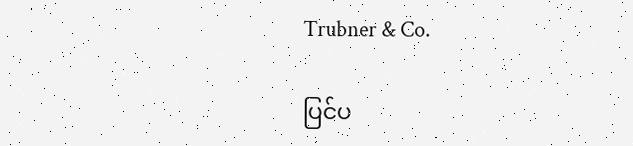Trubner & Co.

ပြင်ပ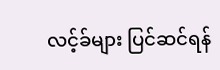လင့်ခ်များ ပြင်ဆင်ရန်